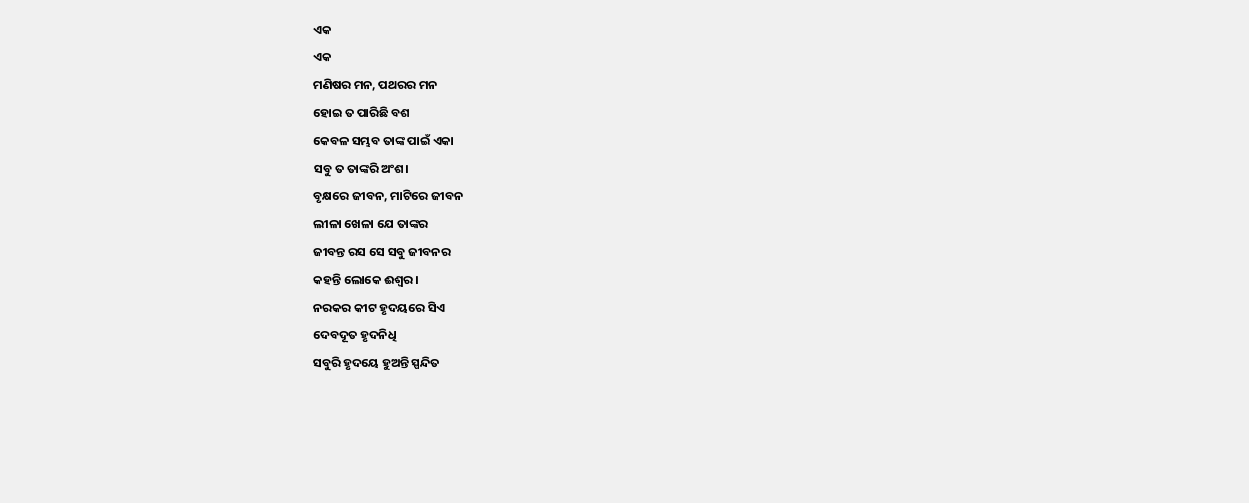ଏକ
ଏକ
ମଣିଷର ମନ, ପଥରର ମନ
ହୋଇ ତ ପାରିଛି ବଶ
କେବଳ ସମ୍ଭବ ତାଙ୍କ ପାଇଁ ଏକା
ସବୁ ତ ତାଙ୍କରି ଅଂଶ।
ବୃକ୍ଷରେ ଜୀବନ, ମାଟିରେ ଜୀବନ
ଲୀଳା ଖେଳା ଯେ ତାଙ୍କର
ଜୀବନ୍ତ ରସ ସେ ସବୁ ଜୀବନର
କହନ୍ତି ଲୋକେ ଈଶ୍ୱର।
ନରକର କୀଟ ହୃଦୟରେ ସିଏ
ଦେବଦୂତ ହୃଦନିଧି
ସବୁରି ହୃଦୟେ ହୁଅନ୍ତି ସ୍ପନ୍ଦିତ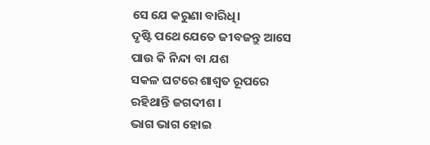ସେ ଯେ କରୁଣା ବାରିଧି।
ଦୃଷ୍ଟି ପଥେ ଯେତେ ଜୀବଜନ୍ତୁ ଆସେ
ପାଉ କି ନିନ୍ଦା ବା ଯଶ
ସକଳ ଘଟରେ ଶାଶ୍ଵତ ରୂପରେ
ରହିଥାନ୍ତି ଜଗଦୀଶ ।
ଭାଗ ଭାଗ ହୋଇ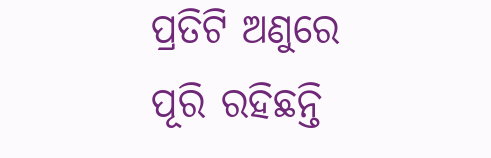ପ୍ରତିଟି ଅଣୁରେ
ପୂରି ରହିଛନ୍ତି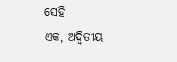ସେହି
ଏକ, ଅଦ୍ୱିତୀୟ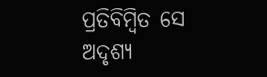ପ୍ରତିବିମ୍ବିତ ସେ
ଅଦୃଶ୍ୟ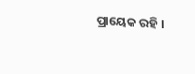ପ୍ରାୟେକ ରହି ।